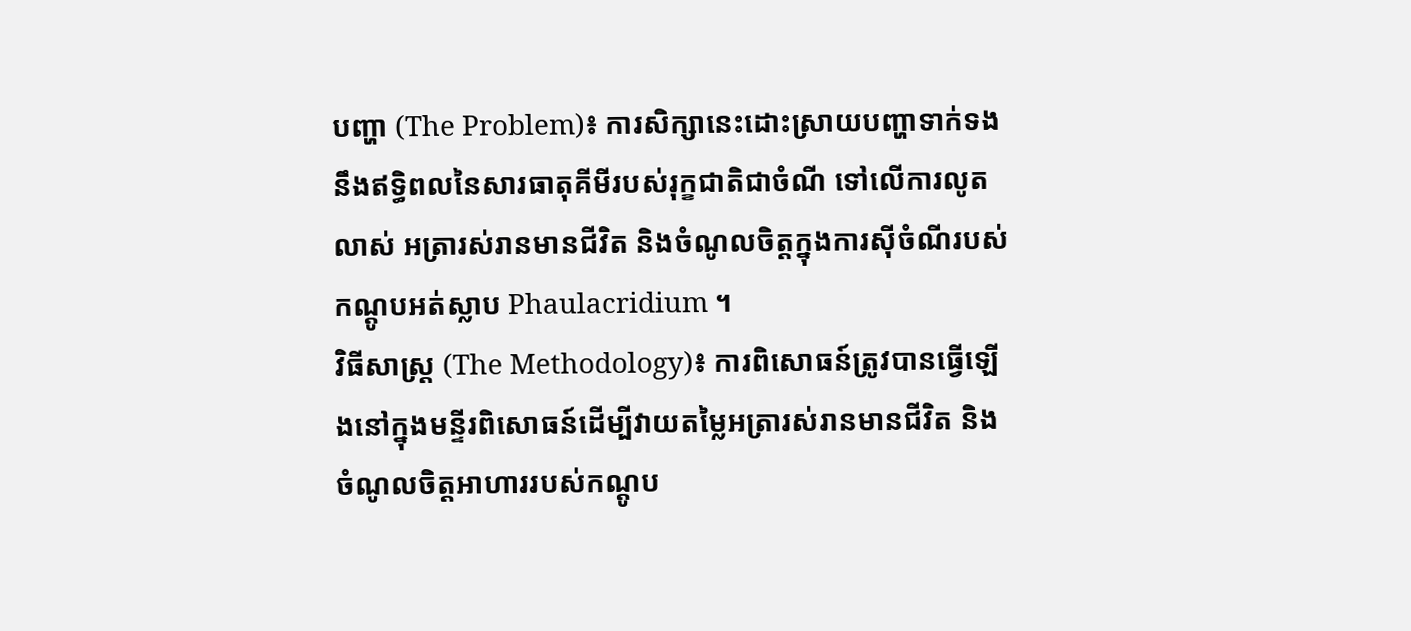បញ្ហា (The Problem)៖ ការសិក្សានេះដោះស្រាយបញ្ហាទាក់ទងនឹងឥទ្ធិពលនៃសារធាតុគីមីរបស់រុក្ខជាតិជាចំណី ទៅលើការលូតលាស់ អត្រារស់រានមានជីវិត និងចំណូលចិត្តក្នុងការស៊ីចំណីរបស់កណ្តូបអត់ស្លាប Phaulacridium ។
វិធីសាស្ត្រ (The Methodology)៖ ការពិសោធន៍ត្រូវបានធ្វើឡើងនៅក្នុងមន្ទីរពិសោធន៍ដើម្បីវាយតម្លៃអត្រារស់រានមានជីវិត និងចំណូលចិត្តអាហាររបស់កណ្តូប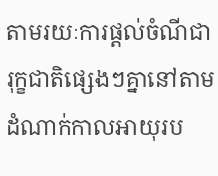តាមរយៈការផ្តល់ចំណីជារុក្ខជាតិផ្សេងៗគ្នានៅតាមដំណាក់កាលអាយុរប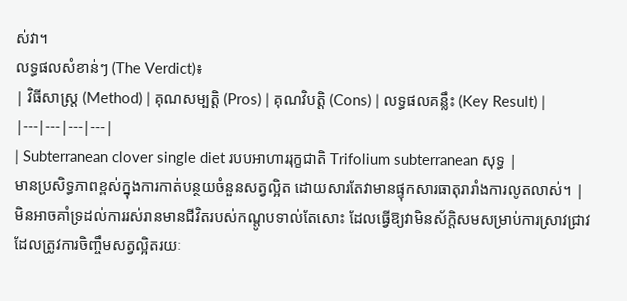ស់វា។
លទ្ធផលសំខាន់ៗ (The Verdict)៖
| វិធីសាស្ត្រ (Method) | គុណសម្បត្តិ (Pros) | គុណវិបត្តិ (Cons) | លទ្ធផលគន្លឹះ (Key Result) |
|---|---|---|---|
| Subterranean clover single diet របបអាហាររុក្ខជាតិ Trifolium subterranean សុទ្ធ |
មានប្រសិទ្ធភាពខ្ពស់ក្នុងការកាត់បន្ថយចំនួនសត្វល្អិត ដោយសារតែវាមានផ្ទុកសារធាតុរារាំងការលូតលាស់។ | មិនអាចគាំទ្រដល់ការរស់រានមានជីវិតរបស់កណ្តូបទាល់តែសោះ ដែលធ្វើឱ្យវាមិនស័ក្តិសមសម្រាប់ការស្រាវជ្រាវដែលត្រូវការចិញ្ចឹមសត្វល្អិតរយៈ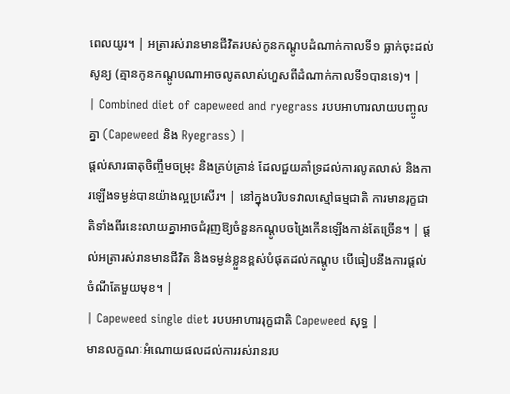ពេលយូរ។ | អត្រារស់រានមានជីវិតរបស់កូនកណ្តូបដំណាក់កាលទី១ ធ្លាក់ចុះដល់សូន្យ (គ្មានកូនកណ្តូបណាអាចលូតលាស់ហួសពីដំណាក់កាលទី១បានទេ)។ |
| Combined diet of capeweed and ryegrass របបអាហារលាយបញ្ចូលគ្នា (Capeweed និង Ryegrass) |
ផ្តល់សារធាតុចិញ្ចឹមចម្រុះ និងគ្រប់គ្រាន់ ដែលជួយគាំទ្រដល់ការលូតលាស់ និងការឡើងទម្ងន់បានយ៉ាងល្អប្រសើរ។ | នៅក្នុងបរិបទវាលស្មៅធម្មជាតិ ការមានរុក្ខជាតិទាំងពីរនេះលាយគ្នាអាចជំរុញឱ្យចំនួនកណ្តូបចង្រៃកើនឡើងកាន់តែច្រើន។ | ផ្តល់អត្រារស់រានមានជីវិត និងទម្ងន់ខ្លួនខ្ពស់បំផុតដល់កណ្តូប បើធៀបនឹងការផ្តល់ចំណីតែមួយមុខ។ |
| Capeweed single diet របបអាហាររុក្ខជាតិ Capeweed សុទ្ធ |
មានលក្ខណៈអំណោយផលដល់ការរស់រានរប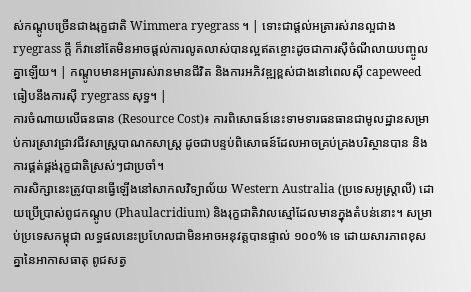ស់កណ្តូបច្រើនជាងរុក្ខជាតិ Wimmera ryegrass ។ | ទោះជាផ្តល់អត្រារស់រានល្អជាង ryegrass ក្តី ក៏វានៅតែមិនអាចផ្តល់ការលូតលាស់បានល្អឥតខ្ចោះដូចជាការស៊ីចំណីលាយបញ្ចូលគ្នាឡើយ។ | កណ្តូបមានអត្រារស់រានមានជីវិត និងការអភិវឌ្ឍខ្ពស់ជាងនៅពេលស៊ី capeweed ធៀបនឹងការស៊ី ryegrass សុទ្ធ។ |
ការចំណាយលើធនធាន (Resource Cost)៖ ការពិសោធន៍នេះទាមទារធនធានជាមូលដ្ឋានសម្រាប់ការស្រាវជ្រាវជីវសាស្ត្របាណកសាស្ត្រ ដូចជាបន្ទប់ពិសោធន៍ដែលអាចគ្រប់គ្រងបរិស្ថានបាន និងការផ្គត់ផ្គង់រុក្ខជាតិស្រស់ៗជាប្រចាំ។
ការសិក្សានេះត្រូវបានធ្វើឡើងនៅសាកលវិទ្យាល័យ Western Australia (ប្រទេសអូស្ត្រាលី) ដោយប្រើប្រាស់ពូជកណ្តូប (Phaulacridium) និងរុក្ខជាតិវាលស្មៅដែលមានក្នុងតំបន់នោះ។ សម្រាប់ប្រទេសកម្ពុជា លទ្ធផលនេះប្រហែលជាមិនអាចអនុវត្តបានផ្ទាល់ ១០០% ទេ ដោយសារភាពខុសគ្នានៃអាកាសធាតុ ពូជសត្វ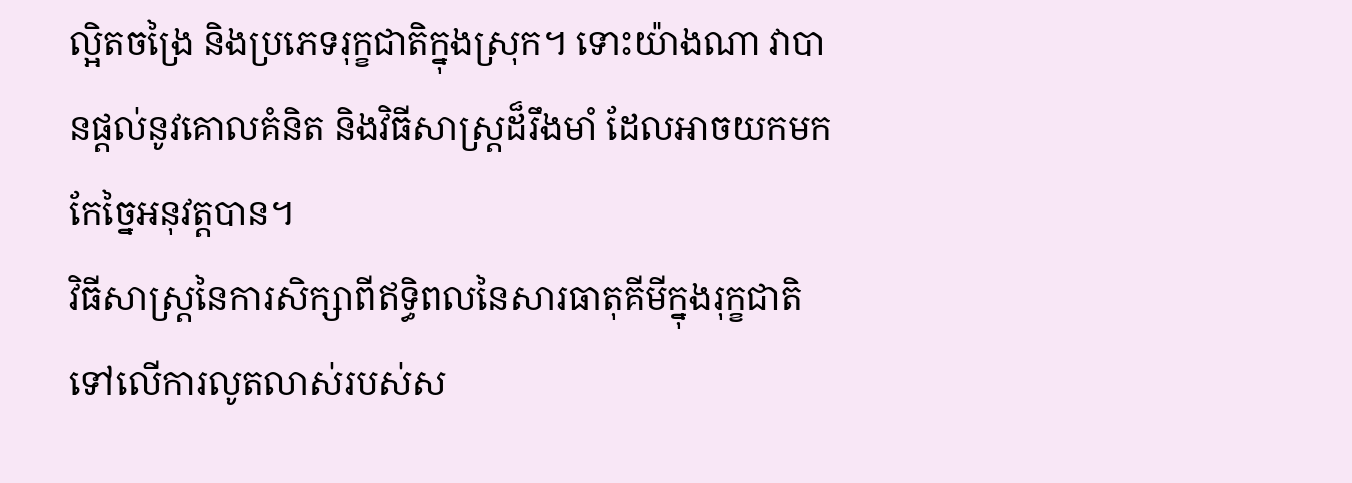ល្អិតចង្រៃ និងប្រភេទរុក្ខជាតិក្នុងស្រុក។ ទោះយ៉ាងណា វាបានផ្តល់នូវគោលគំនិត និងវិធីសាស្ត្រដ៏រឹងមាំ ដែលអាចយកមកកែច្នៃអនុវត្តបាន។
វិធីសាស្ត្រនៃការសិក្សាពីឥទ្ធិពលនៃសារធាតុគីមីក្នុងរុក្ខជាតិទៅលើការលូតលាស់របស់ស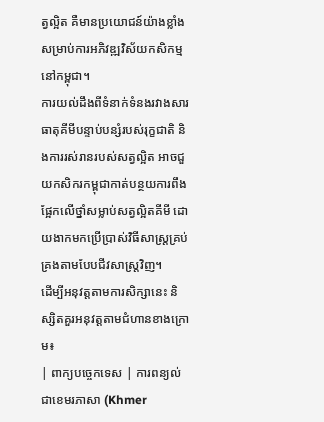ត្វល្អិត គឺមានប្រយោជន៍យ៉ាងខ្លាំងសម្រាប់ការអភិវឌ្ឍវិស័យកសិកម្មនៅកម្ពុជា។
ការយល់ដឹងពីទំនាក់ទំនងរវាងសារធាតុគីមីបន្ទាប់បន្សំរបស់រុក្ខជាតិ និងការរស់រានរបស់សត្វល្អិត អាចជួយកសិករកម្ពុជាកាត់បន្ថយការពឹងផ្អែកលើថ្នាំសម្លាប់សត្វល្អិតគីមី ដោយងាកមកប្រើប្រាស់វិធីសាស្ត្រគ្រប់គ្រងតាមបែបជីវសាស្ត្រវិញ។
ដើម្បីអនុវត្តតាមការសិក្សានេះ និស្សិតគួរអនុវត្តតាមជំហានខាងក្រោម៖
| ពាក្យបច្ចេកទេស | ការពន្យល់ជាខេមរភាសា (Khmer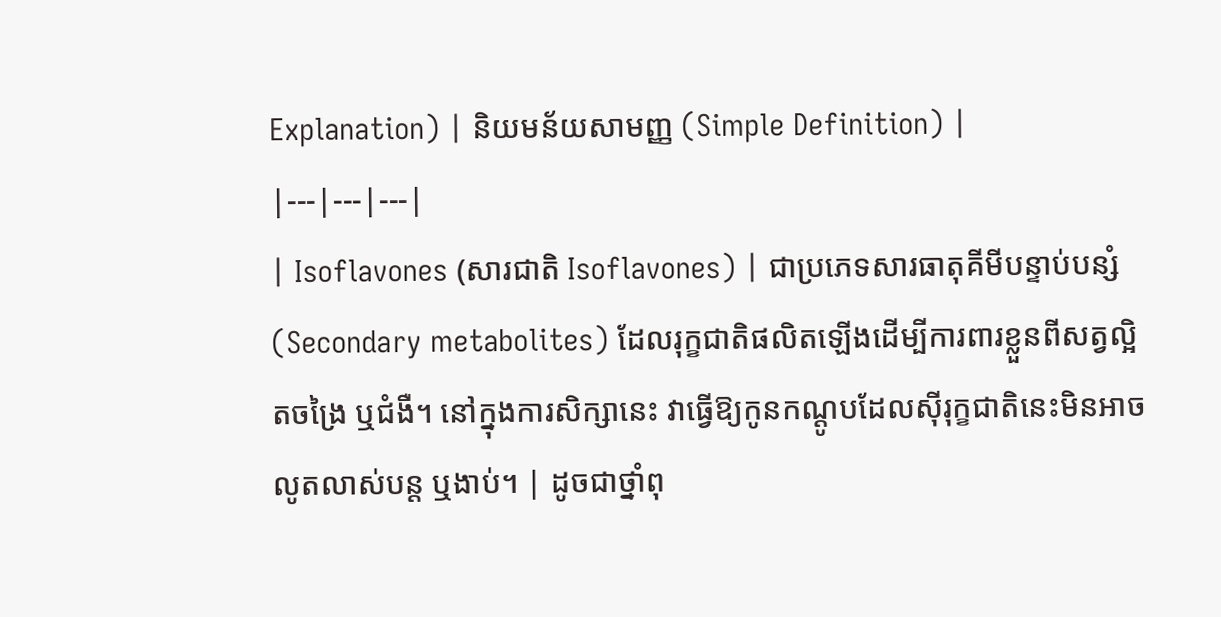Explanation) | និយមន័យសាមញ្ញ (Simple Definition) |
|---|---|---|
| Isoflavones (សារជាតិ Isoflavones) | ជាប្រភេទសារធាតុគីមីបន្ទាប់បន្សំ (Secondary metabolites) ដែលរុក្ខជាតិផលិតឡើងដើម្បីការពារខ្លួនពីសត្វល្អិតចង្រៃ ឬជំងឺ។ នៅក្នុងការសិក្សានេះ វាធ្វើឱ្យកូនកណ្តូបដែលស៊ីរុក្ខជាតិនេះមិនអាចលូតលាស់បន្ត ឬងាប់។ | ដូចជាថ្នាំពុ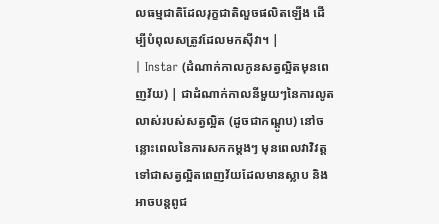លធម្មជាតិដែលរុក្ខជាតិលួចផលិតឡើង ដើម្បីបំពុលសត្រូវដែលមកស៊ីវា។ |
| Instar (ដំណាក់កាលកូនសត្វល្អិតមុនពេញវ័យ) | ជាដំណាក់កាលនីមួយៗនៃការលូតលាស់របស់សត្វល្អិត (ដូចជាកណ្តូប) នៅចន្លោះពេលនៃការសកកម្តងៗ មុនពេលវាវិវត្តទៅជាសត្វល្អិតពេញវ័យដែលមានស្លាប និងអាចបន្តពូជ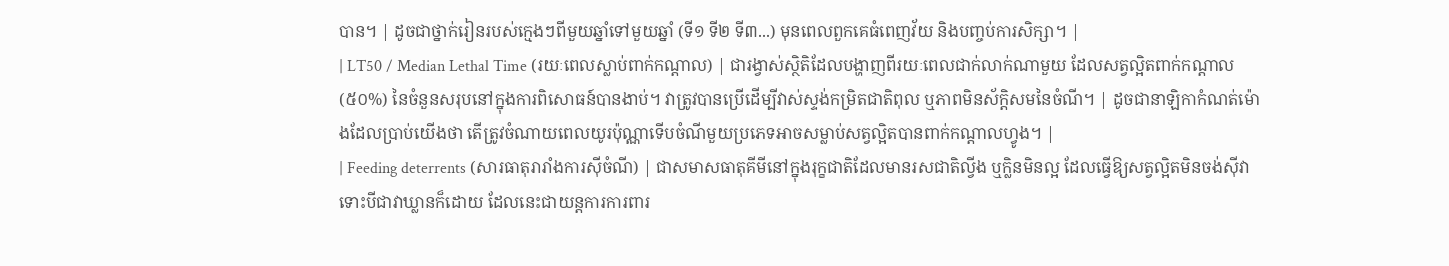បាន។ | ដូចជាថ្នាក់រៀនរបស់ក្មេងៗពីមួយឆ្នាំទៅមួយឆ្នាំ (ទី១ ទី២ ទី៣...) មុនពេលពួកគេធំពេញវ័យ និងបញ្ចប់ការសិក្សា។ |
| LT50 / Median Lethal Time (រយៈពេលស្លាប់ពាក់កណ្តាល) | ជារង្វាស់ស្ថិតិដែលបង្ហាញពីរយៈពេលជាក់លាក់ណាមួយ ដែលសត្វល្អិតពាក់កណ្តាល (៥០%) នៃចំនួនសរុបនៅក្នុងការពិសោធន៍បានងាប់។ វាត្រូវបានប្រើដើម្បីវាស់ស្ទង់កម្រិតជាតិពុល ឬភាពមិនស័ក្តិសមនៃចំណី។ | ដូចជានាឡិកាកំណត់ម៉ោងដែលប្រាប់យើងថា តើត្រូវចំណាយពេលយូរប៉ុណ្ណាទើបចំណីមួយប្រភេទអាចសម្លាប់សត្វល្អិតបានពាក់កណ្តាលហ្វូង។ |
| Feeding deterrents (សារធាតុរារាំងការស៊ីចំណី) | ជាសមាសធាតុគីមីនៅក្នុងរុក្ខជាតិដែលមានរសជាតិល្វីង ឬក្លិនមិនល្អ ដែលធ្វើឱ្យសត្វល្អិតមិនចង់ស៊ីវាទោះបីជាវាឃ្លានក៏ដោយ ដែលនេះជាយន្តការការពារ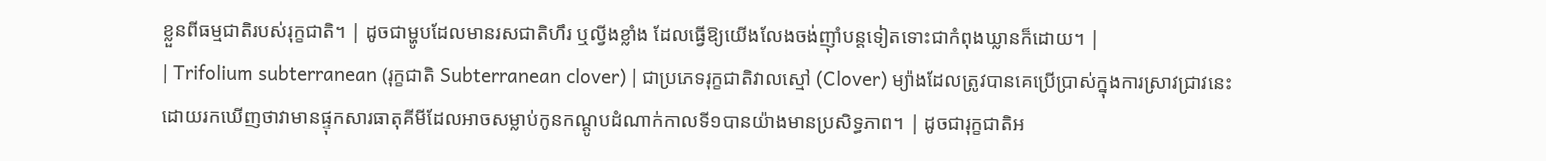ខ្លួនពីធម្មជាតិរបស់រុក្ខជាតិ។ | ដូចជាម្ហូបដែលមានរសជាតិហឹរ ឬល្វីងខ្លាំង ដែលធ្វើឱ្យយើងលែងចង់ញ៉ាំបន្តទៀតទោះជាកំពុងឃ្លានក៏ដោយ។ |
| Trifolium subterranean (រុក្ខជាតិ Subterranean clover) | ជាប្រភេទរុក្ខជាតិវាលស្មៅ (Clover) ម្យ៉ាងដែលត្រូវបានគេប្រើប្រាស់ក្នុងការស្រាវជ្រាវនេះ ដោយរកឃើញថាវាមានផ្ទុកសារធាតុគីមីដែលអាចសម្លាប់កូនកណ្តូបដំណាក់កាលទី១បានយ៉ាងមានប្រសិទ្ធភាព។ | ដូចជារុក្ខជាតិអ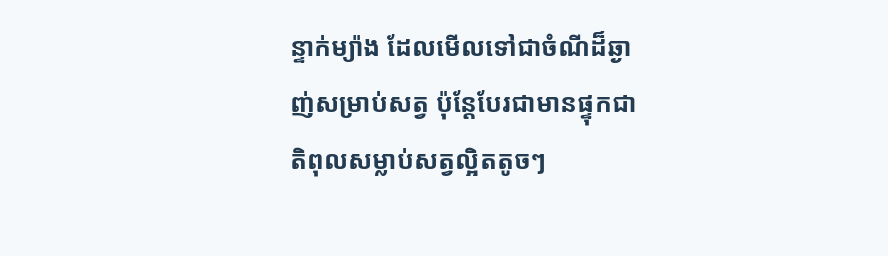ន្ទាក់ម្យ៉ាង ដែលមើលទៅជាចំណីដ៏ឆ្ងាញ់សម្រាប់សត្វ ប៉ុន្តែបែរជាមានផ្ទុកជាតិពុលសម្លាប់សត្វល្អិតតូចៗ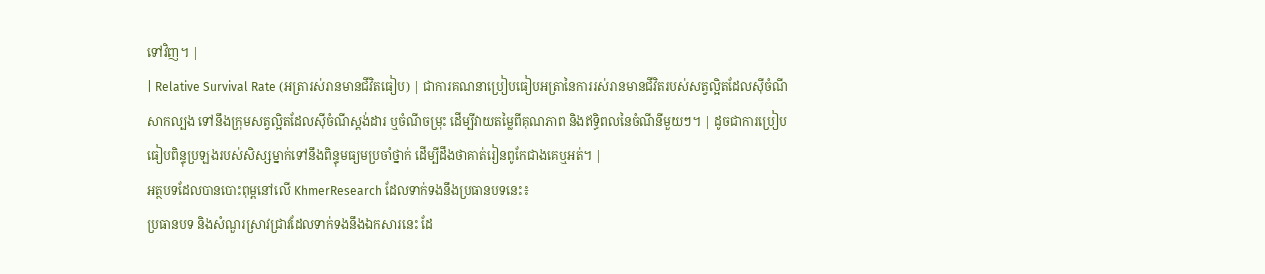ទៅវិញ។ |
| Relative Survival Rate (អត្រារស់រានមានជីវិតធៀប) | ជាការគណនាប្រៀបធៀបអត្រានៃការរស់រានមានជីវិតរបស់សត្វល្អិតដែលស៊ីចំណីសាកល្បង ទៅនឹងក្រុមសត្វល្អិតដែលស៊ីចំណីស្តង់ដារ ឬចំណីចម្រុះ ដើម្បីវាយតម្លៃពីគុណភាព និងឥទ្ធិពលនៃចំណីនីមួយៗ។ | ដូចជាការប្រៀបធៀបពិន្ទុប្រឡងរបស់សិស្សម្នាក់ទៅនឹងពិន្ទុមធ្យមប្រចាំថ្នាក់ ដើម្បីដឹងថាគាត់រៀនពូកែជាងគេឬអត់។ |
អត្ថបទដែលបានបោះពុម្ពនៅលើ KhmerResearch ដែលទាក់ទងនឹងប្រធានបទនេះ៖
ប្រធានបទ និងសំណួរស្រាវជ្រាវដែលទាក់ទងនឹងឯកសារនេះ ដែ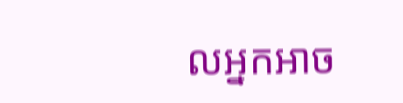លអ្នកអាច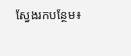ស្វែងរកបន្ថែម៖